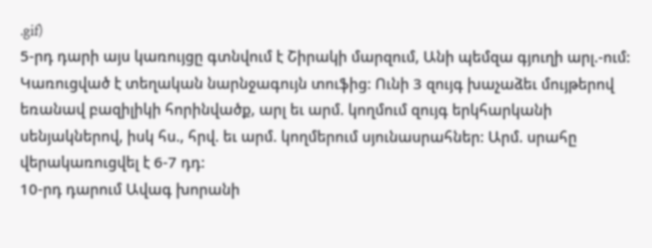.gif)
5-րդ դարի այս կառույցը գտնվում է Շիրակի մարզում, Անի պեմզա գյուղի արլ.-ում:
Կառուցված է տեղական նարնջագույն տուֆից: Ունի 3 զույգ խաչաձեւ մույթերով եռանավ բազիլիկի հորինվածք, արլ եւ արմ. կողմում զույգ երկհարկանի սենյակներով, իսկ հս., հրվ. եւ արմ. կողմերում սյունասրահներ: Արմ. սրահը վերակառուցվել է 6-7 դդ:
10-րդ դարում Ավագ խորանի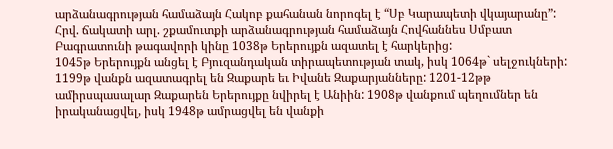արձանագրության համաձայն Հակոբ քահանան նորոգել է “Սբ Կարապետի վկայարանը”:
Հրվ. ճակատի արլ. շքամուտքի արձանագրության համաձայն Հովհաննես Սմբատ Բագրատունի թագավորի կինը 1038թ Երերույքն ազատել է հարկերից:
1045թ Երերույքն անցել է Բյուզանդական տիրապետության տակ, իսկ 1064թ` սելջուկների:
1199թ վանքն ազատագրել են Զաքարե եւ Իվանե Զաքարյանները: 1201-12թթ ամիրսպասալար Զաքարեն Երերույքը նվիրել է Անիին: 1908թ վանքում պեղումներ են իրականացվել, իսկ 1948թ ամրացվել են վանքի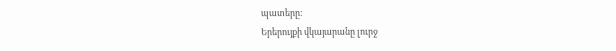պատերը:
Երերույքի վկայարանը լուրջ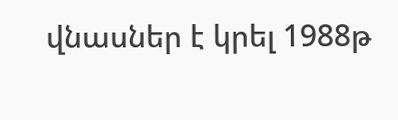վնասներ է կրել 1988թ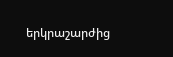երկրաշարժից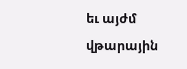եւ այժմ վթարային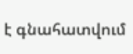է գնահատվում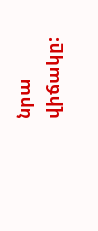նրա վիճակը: